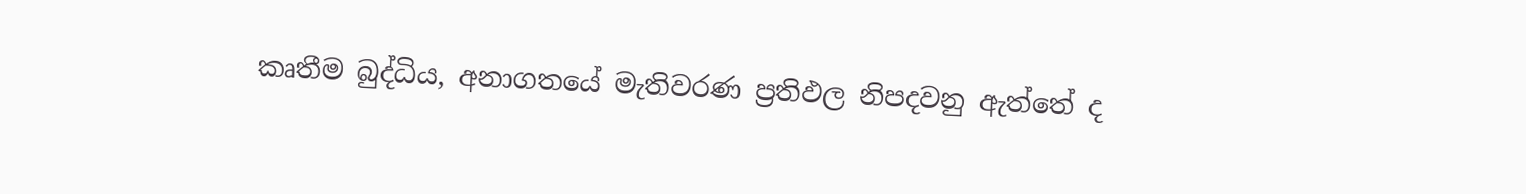කෘතීම බුද්ධිය, අනාගතයේ මැතිවරණ ප්‍රතිඵල නිපදවනු ඇත්තේ ද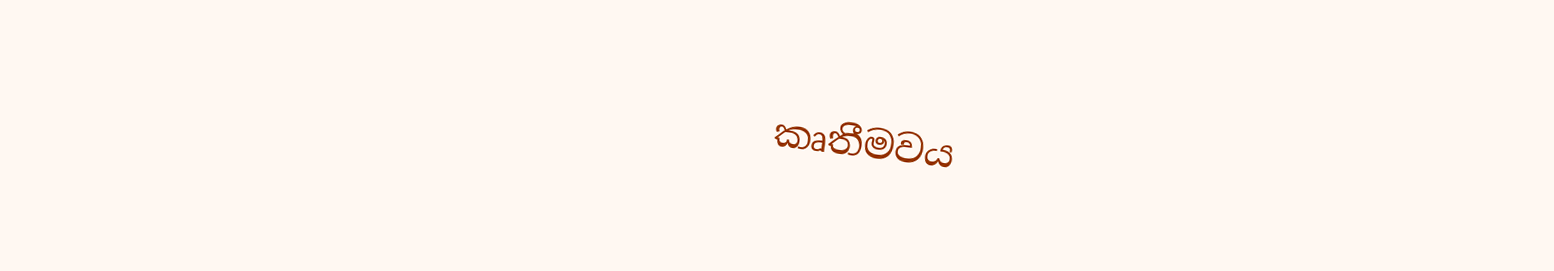කෘතීමවය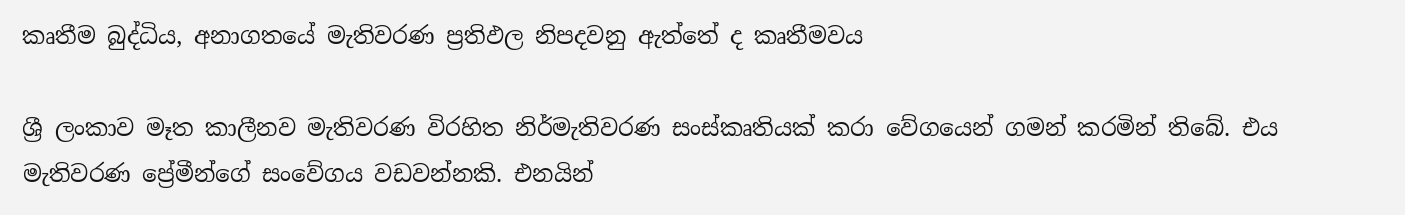කෘතීම බුද්ධිය, අනාගතයේ මැතිවරණ ප්‍රතිඵල නිපදවනු ඇත්තේ ද කෘතීමවය

ශ්‍රී ලංකාව මෑත කාලීනව මැතිවරණ විරහිත නිර්මැතිවරණ සංස්කෘතියක් කරා වේගයෙන් ගමන් කරමින් තිබේ. එය මැතිවරණ ප්‍රේමීන්ගේ සංවේගය වඩවන්නකි. එනයින්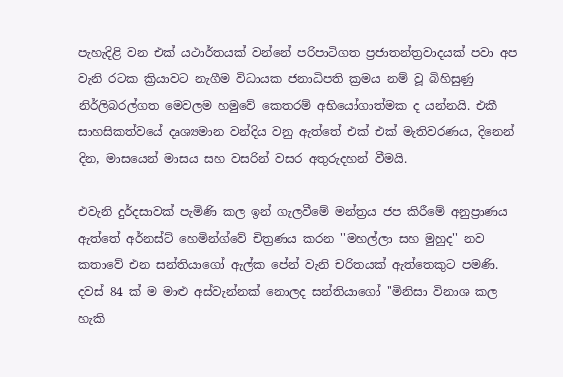පැහැදිළි වන එක් යථාර්තයක් වන්නේ පරිපාටිගත ප්‍රජාතන්ත්‍රවාදයක් පවා අප වැනි රටක ක්‍රියාවට නැගීම විධායක ජනාධිපති ක්‍රමය නම් වූ බිහිසුණු නිර්ලිබරල්ගත මෙවලම හමුවේ කෙතරම් අභියෝගාත්මක ද යන්නයි. එකී  සාහසිකත්වයේ දෘශ්‍යමාන වන්දිය වනු ඇත්තේ එක් එක් මැතිවරණය, දිනෙන් දින, මාසයෙන් මාසය සහ වසරින් වසර අතුරුදහන් වීමයි.

එවැනි දුර්දසාවක් පැමිණි කල ඉන් ගැලවීමේ මන්ත්‍රය ජප කිරීමේ අනුප්‍රාණය ඇත්තේ අර්නස්ට් හෙමින්ග්වේ චිත්‍රණය කරන ''මහල්ලා සහ මුහුද'' නව කතාවේ එන සන්තියාගෝ ඇල්ක පේන් වැනි චරිතයක් ඇත්තෙකුට පමණි. දවස් 84 ක් ම මාළු අස්වැන්නක් නොලද සන්තියාගෝ ''මිනිසා විනාශ කල හැකි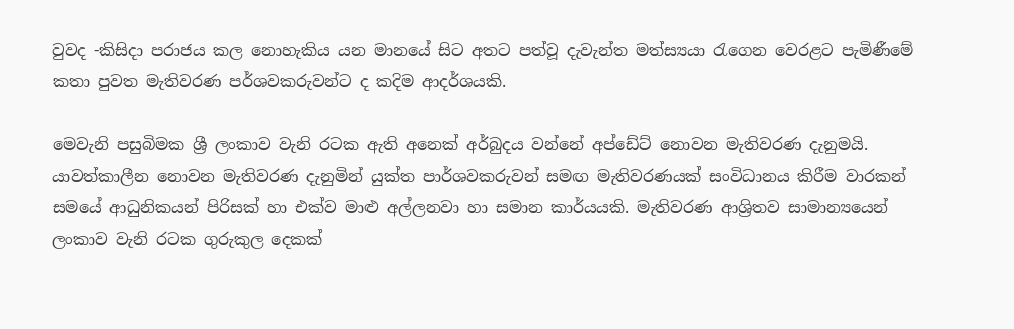වුවද -කිසිදා පරාජය කල නොහැකිය යන මානයේ සිට අතට පත්වූ දැවැන්ත මත්ස්‍යයා රැගෙන වෙරළට පැමිණීමේ කතා පුවත මැතිවරණ පර්ශවකරුවන්ට ද කදිම ආදර්ශයකි.

මෙවැනි පසුබිමක ශ්‍රී ලංකාව වැනි රටක ඇති අනෙක් අර්බුදය වන්නේ අප්ඩේට් නොවන මැතිවරණ දැනුමයි. යාවත්කාලීන නොවන මැතිවරණ දැනුමින් යුක්ත පාර්ශවකරුවන් සමඟ මැතිවරණයක් සංවිධානය කිරීම වාරකන් සමයේ ආධුනිකයන් පිරිසක් හා එක්ව මාළු අල්ලනවා හා සමාන කාර්යයකි. මැතිවරණ ආශ්‍රිතව සාමාන්‍යයෙන් ලංකාව වැනි රටක ගුරුකුල දෙකක්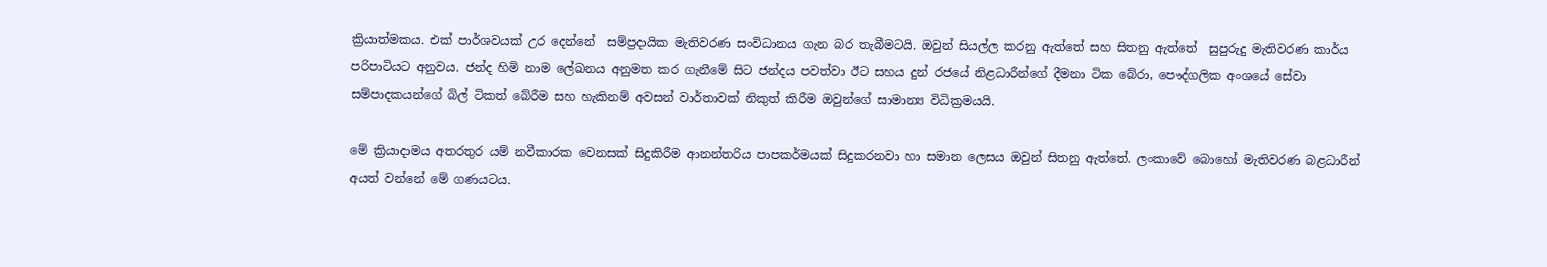ක්‍රියාත්මකය. එක් පාර්ශවයක් උර දෙන්නේ  සම්ප්‍රදායික මැතිවරණ සංවිධානය ගැන බර තැබීමටයි. ඔවුන් සියල්ල කරනු ඇත්තේ සහ සිතනු ඇත්තේ  සුපුරුදු මැතිවරණ කාර්ය පරිපාටියට අනුවය. ජන්ද හිමි නාම ලේඛනය අනුමත කර ගැනීමේ සිට ජන්දය පවත්වා ඊට සහය දුන් රජයේ නිළධාරීන්ගේ දීමනා ටික බේරා, පෞද්ගලික අංශයේ සේවා සම්පාදකයන්ගේ බිල් ටිකත් බේරීම සහ හැකිනම් අවසන් වාර්තාවක් නිකුත් කිරීම ඔවුන්ගේ සාමාන්‍ය විධික්‍රමයයි.

මේ ක්‍රියාදාමය අතරතුර යම් නවීකාරක වෙනසක් සිදුකිරීම ආනන්තරිය පාපකර්මයක් සිදුකරනවා හා සමාන ලෙසය ඔවුන් සිතනු ඇත්තේ. ලංකාවේ බොහෝ මැතිවරණ බළධාරීන් අයත් වන්නේ මේ ගණයටය.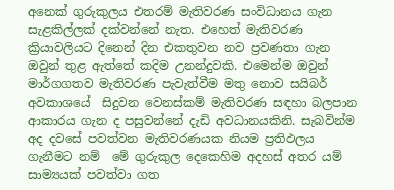අනෙක් ගුරුකුලය එතරම් මැතිවරණ සංවිධානය ගැන  සැළකිල්ලක් දක්වන්නේ නැත. එහෙත් මැතිවරණ ක්‍රියාවලියට දිනෙන් දින එකතුවන නව ප්‍රවණතා ගැන ඔවුන් තුළ ඇත්තේ කදිම උනන්දුවකි. එමෙන්ම ඔවුන් මාර්ගගතව මැතිවරණ පැවැත්වීම මතු නොව සයිබර් අවකාශයේ  සිදුවන වෙනස්කම් මැතිවරණ සඳහා බලපාන ආකාරය ගැන ද පසුවන්නේ දැඩි අවධානයකිනි. සැබවින්ම අද දවසේ පවත්වන මැතිවරණයක නියම ප්‍රතිඵලය ගැනීමට නම්  මේ ගුරුකුල දෙකෙහිම අදහස් අතර යම් සාම්‍යයක් පවත්වා ගත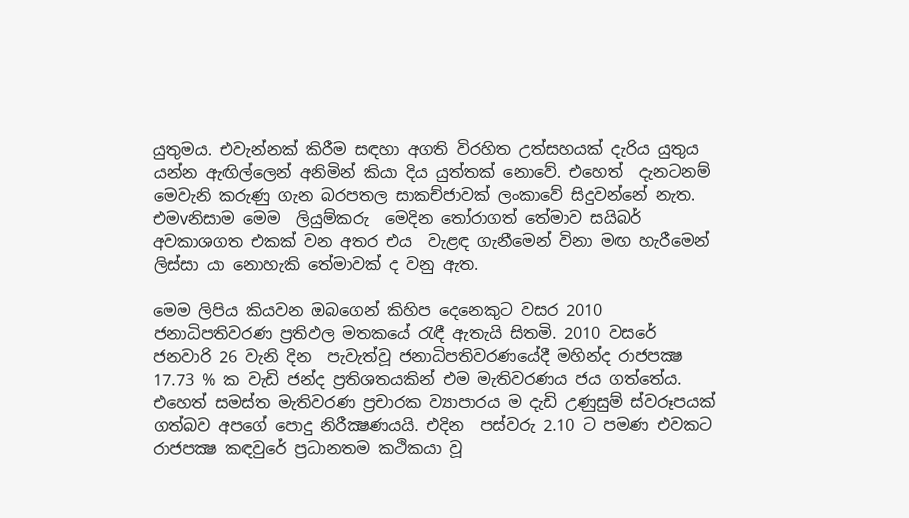යුතුමය. එවැන්නක් කිරීම සඳහා අගති විරහිත උත්සහයක් දැරිය යුතුය යන්න ඇඟිල්ලෙන් අනිමින් කියා දිය යුත්තක් නොවේ. එහෙත්  දැනටනම් මෙවැනි කරුණු ගැන බරපතල සාකච්ජාවක් ලංකාවේ සිදුවන්නේ නැත. එමvනිසාම මෙම  ලියුම්කරු  මෙදින තෝරාගත් තේමාව සයිබර් අවකාශගත එකක් වන අතර එය  වැළඳ ගැනීමෙන් විනා මඟ හැරීමෙන් ලිස්සා යා නොහැකි තේමාවක් ද වනු ඇත.

මෙම ලිපිය කියවන ඔබගෙන් කිහිප දෙනෙකුට වසර 2010 ජනාධිපතිවරණ ප්‍රතිඵල මතකයේ රැඳී ඇතැයි සිතමි. 2010 වසරේ ජනවාරි 26 වැනි දින  පැවැත්වූ ජනාධිපතිවරණයේදී මහින්ද රාජපක්‍ෂ 17.73 % ක වැඩි ජන්ද ප්‍රතිශතයකින් එම මැතිවරණය ජය ගත්තේය. එහෙත් සමස්ත මැතිවරණ ප්‍රචාරක ව්‍යාපාරය ම දැඩි උණුසුම් ස්වරූපයක් ගත්බව අපගේ පොදු නිරීක්‍ෂණයයි. එදින  පස්වරු 2.10 ට පමණ එවකට රාජපක්‍ෂ කඳවුරේ ප්‍රධානතම කථිකයා වූ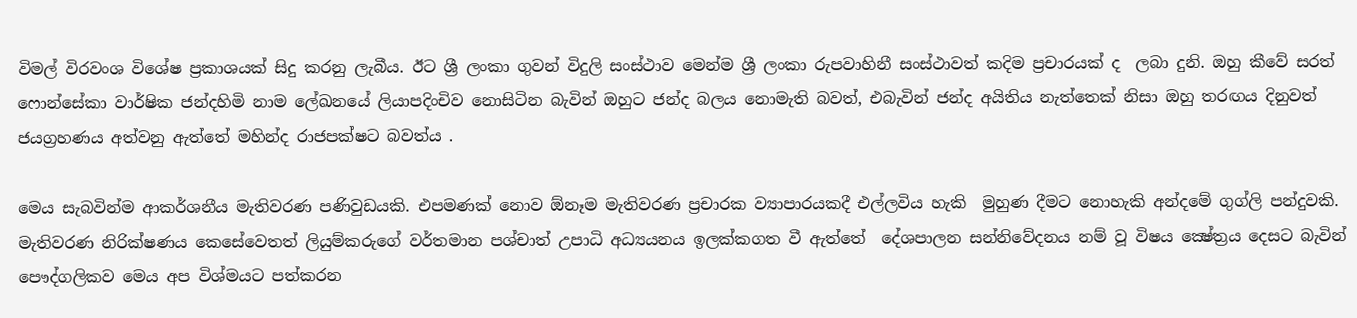විමල් විරවංශ විශේෂ ප්‍රකාශයක් සිදු කරනු ලැබීය. ඊට ශ්‍රී ලංකා ගුවන් විදුලි සංස්ථාව මෙන්ම ශ්‍රී ලංකා රුපවාහිනී සංස්ථාවත් කදිම ප්‍රචාරයක් ද  ලබා දුනි. ඔහු කීවේ සරත් ෆොන්සේකා වාර්ෂික ජන්දහිමි නාම ලේඛනයේ ලියාපදිංචිව නොසිටින බැවින් ඔහුට ජන්ද බලය නොමැති බවත්, එබැවින් ජන්ද අයිතිය නැත්තෙක් නිසා ඔහු තරඟය දිනුවත් ජයග්‍රහණය අත්වනු ඇත්තේ මහින්ද රාජපක්ෂට බවත්ය .

මෙය සැබවින්ම ආකර්ශනීය මැතිවරණ පණිවුඩයකි. එපමණක් නොව ඕනෑම මැතිවරණ ප්‍රචාරක ව්‍යාපාරයකදී එල්ලවිය හැකි  මුහුණ දීමට නොහැකි අන්දමේ ගුග්ලි පන්දුවකි. මැතිවරණ නිරික්ෂණය කෙසේවෙතත් ලියුම්කරුගේ වර්තමාන පශ්චාත් උපාධි අධ්‍යයනය ඉලක්කගත වී ඇත්තේ  දේශපාලන සන්නිවේදනය නම් වූ විෂය ක්‍ෂේත්‍රය දෙසට බැවින් පෞද්ගලිකව මෙය අප විශ්මයට පත්කරන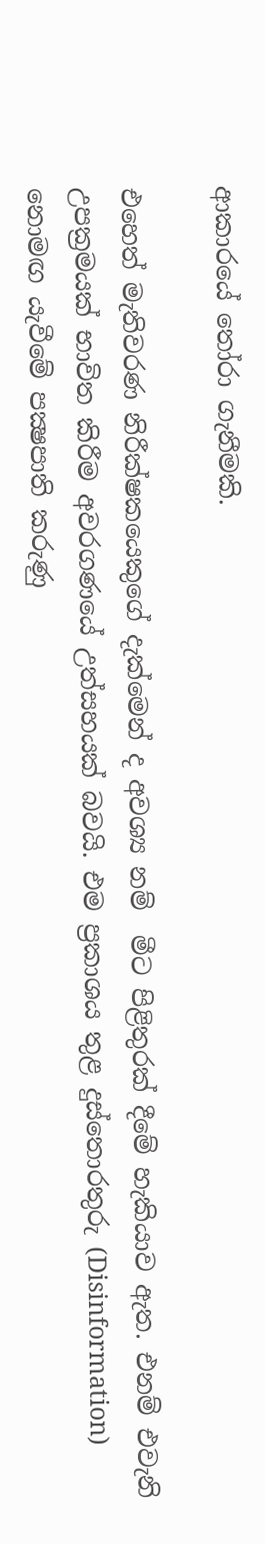ආකාරයේ තෝරා ගැනීමකි.

එහෙත් මැතිවරණ නිරීක්ෂකයෙකුගේ දැක්මෙන් ද අවශ්‍ය නම්  මීට පිළිතුරක් දීමේ හැකියාව ඇත. එනම් එවැනි උපක්‍රමයක් භාවිත කිරීම අවරගණයේ උත්සහයක් බවයි. එම ප්‍රකාශය තුළ දුස්තොරතුරු (Disinformation) නොමඟ යැවීමේ පක්‍ෂපාති කරුණු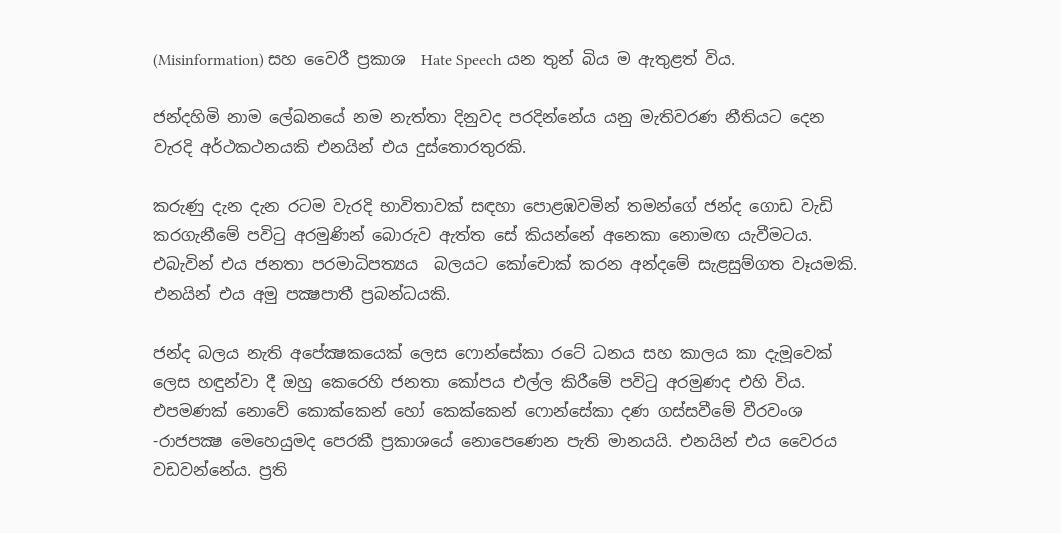(Misinformation) සහ වෛරී ප්‍රකාශ  Hate Speech යන තුන් බිය ම ඇතුළත් විය.

ජන්දහිමි නාම ලේඛනයේ නම නැත්තා දිනුවද පරදින්නේය යනු මැතිවරණ නීතියට දෙන වැරදි අර්ථකථනයකි එනයින් එය දුස්තොරතුරකි.

කරුණු දැන දැන රටම වැරදි භාවිතාවක් සඳහා පොළඹවමින් තමන්ගේ ජන්ද ගොඩ වැඩි කරගැනීමේ පවිටු අරමුණින් බොරුව ඇත්ත සේ කියන්නේ අනෙකා නොමඟ යැවීමටය. එබැවින් එය ජනතා පරමාධිපත්‍යය  බලයට කෝචොක් කරන අන්දමේ සැළසුම්ගත වෑයමකි. එනයින් එය අමු පක්‍ෂපාතී ප්‍රබන්ධයකි.

ජන්ද බලය නැති අපේක්‍ෂකයෙක් ලෙස ෆොන්සේකා රටේ ධනය සහ කාලය කා දැමූවෙක් ලෙස හඳුන්වා දී ඔහු කෙරෙහි ජනතා කෝපය එල්ල කිරීමේ පවිටු අරමුණද එහි විය. එපමණක් නොවේ කොක්කෙන් හෝ කෙක්කෙන් ෆොන්සේකා දණ ගස්සවීමේ වීරවංශ -රාජපක්‍ෂ මෙහෙයුමද පෙරකී ප්‍රකාශයේ නොපෙණෙන පැති මානයයි. එනයින් එය වෛරය වඩවන්නේය. ප්‍රති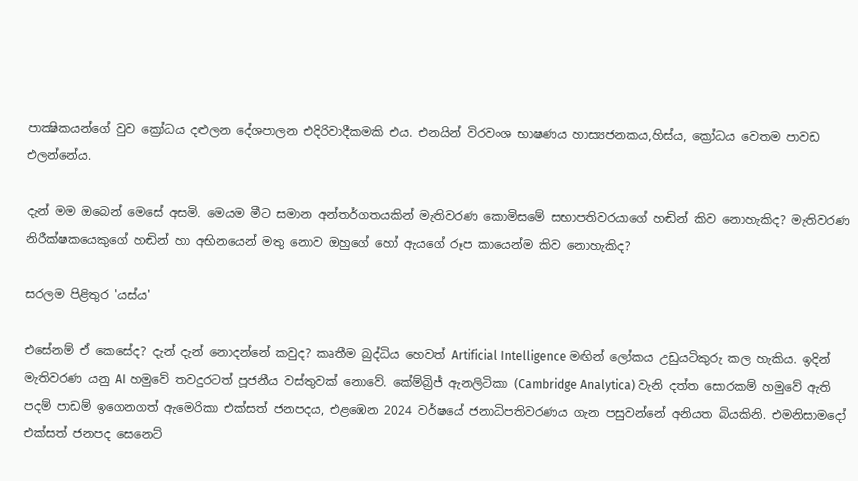පාක්‍ෂිකයන්ගේ වුව ක්‍රෝධය දළුලන දේශපාලන එදිරිවාදීකමකි එය. එනයින් විරවංශ භාෂණය හාස්‍යජනකය,හිස්ය, ක්‍රෝධය වෙතම පාවඩ එලන්නේය.

දැන් මම ඔබෙන් මෙසේ අසමි. මෙයම මීට සමාන අන්තර්ගතයකින් මැතිවරණ කොමිසමේ සභාපතිවරයාගේ හඬින් කිව නොහැකිද? මැතිවරණ නිරීක්ෂකයෙකුගේ හඬින් හා අභිනයෙන් මතු නොව ඔහුගේ හෝ ඇයගේ රූප කායෙන්ම කිව නොහැකිද?

සරලම පිළිතුර 'යස්ය'

එසේනම් ඒ කෙසේද? දැන් දැන් නොදන්නේ කවුද? කෘතීම බුද්ධිය හෙවත් Artificial Intelligence මඟින් ලෝකය උඩුයටිකුරු කල හැකිය. ඉදින් මැතිවරණ යනු AI හමුවේ තවදුරටත් පූජනීය වස්තුවක් නොවේ. කේම්බ්‍රිජ් ඇනලිටිකා (Cambridge Analytica) වැනි දත්ත සොරකම් හමුවේ ඇති පදම් පාඩම් ඉගෙනගත් ඇමෙරිකා එක්සත් ජනපදය, එළඹෙන 2024 වර්ෂයේ ජනාධිපතිවරණය ගැන පසුවන්නේ අනියත බියකිනි. එමනිසාමදෝ එක්සත් ජනපද සෙනෙට්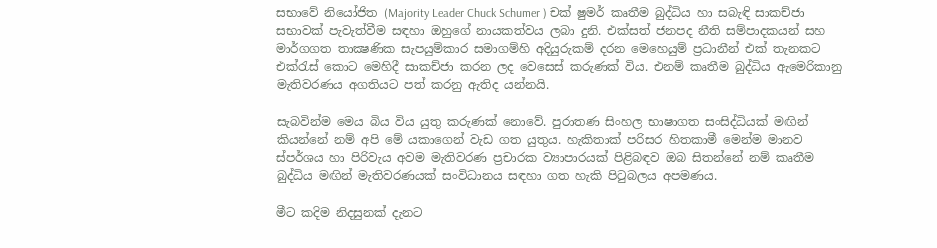සභාවේ නියෝජිත (Majority Leader Chuck Schumer ) චක් ෂුමර් කෘතීම බුද්ධිය හා සබැඳි සාකච්ජා සභාවක් පැවැත්වීම සඳහා ඔහුගේ නායකත්වය ලබා දුනි. එක්සත් ජනපද නීති සම්පාදකයන් සහ මාර්ගගත තාක්‍ෂණික සැපයුම්කාර සමාගම්හි අදියුරුකම් දරන මෙහෙයුම් ප්‍රධානීන් එක් තැනකට එක්රැස් කොට මෙහිදී සාකච්ජා කරන ලද වෙසෙස් කරුණක් විය. එනම් කෘතීම බුද්ධිය ඇමෙරිකානු මැතිවරණය අගතියට පත් කරනු ඇතිද යන්නයි.

සැබවින්ම මෙය බිය විය යුතු කරුණක් නොවේ. පුරාතණ සිංහල භාෂාගත සංසිද්ධියක් මඟින් කියන්නේ නම් අපි මේ යකාගෙන් වැඩ ගත යුතුය. හැකිතාක් පරිසර හිතකාමී මෙන්ම මානව ස්පර්ශය හා පිරිවැය අවම මැතිවරණ ප්‍රචාරක ව්‍යාපාරයක් පිළිබඳව ඔබ සිතන්නේ නම් කෘතීම බුද්ධිය මඟින් මැතිවරණයක් සංවිධානය සඳහා ගත හැකි පිටුබලය අපමණය.

මීට කදිම නිදසුනක් දැනට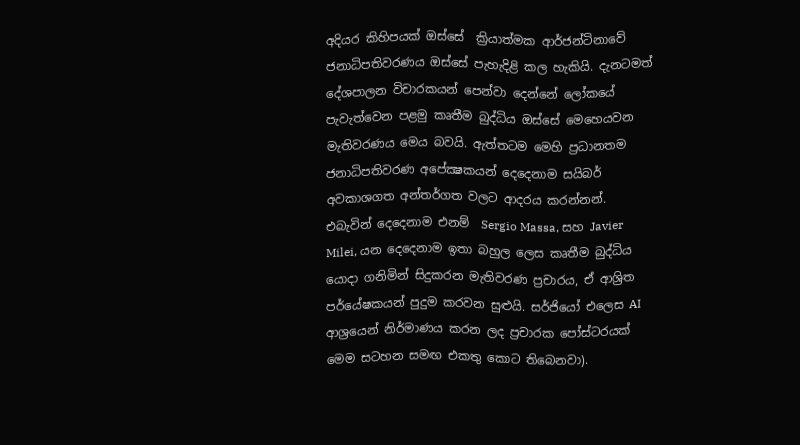අදියර කිහිපයක් ඔස්සේ  ක්‍රියාත්මක ආර්ජන්ටිනාවේ ජනාධිපතිවරණය ඔස්සේ පැහැදිළි කල හැකියි. දැනටමත් දේශපාලන විචාරකයන් පෙන්වා දෙන්නේ ලෝකයේ පැවැත්වෙන පළමු කෘතීම බුද්ධිය ඔස්සේ මෙහෙයවන මැතිවරණය මෙය බවයි. ඇත්තටම මෙහි ප්‍රධානතම ජනාධිපතිවරණ අපේක්‍ෂකයන් දෙදෙනාම සයිබර් අවකාශගත අන්තර්ගත වලට ආදරය කරන්නන්. එබැවින් දෙදෙනාම එනම්  Sergio Massa, සහ Javier Milei, යන දෙදෙනාම ඉතා බහුල ලෙස කෘතීම බුද්ධිය යොදා ගනිමින් සිදුකරන මැතිවරණ ප්‍රචාරය, ඒ ආශ්‍රිත පර්යේෂකයන් පුදුම කරවන සුළුයි. සර්ජියෝ එලෙස AI ආශ්‍රයෙන් නිර්මාණය කරන ලද ප්‍රචාරක පෝස්ටරයක් මෙම සටහන සමඟ එකතු කොට තිබෙනවා).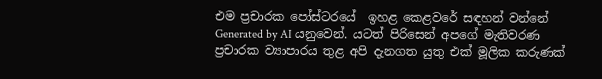එම ප්‍රචාරක පෝස්ටරයේ  ඉහළ කෙළවරේ සඳහන් වන්නේ Generated by AI යනුවෙන්. යටත් පිරිසෙන් අපගේ මැතිවරණ ප්‍රචාරක ව්‍යාපාරය තුළ අපි දැනගත යුතු එක් මූලික කරුණක්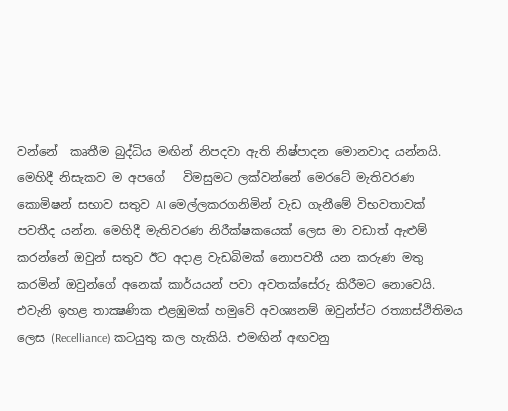වන්නේ  කෘතීම බුද්ධිය මඟින් නිපදවා ඇති නිෂ්පාදන මොනවාද යන්නයි. මෙහිදී නිසැකව ම අපගේ   විමසුමට ලක්වන්නේ මෙරටේ මැතිවරණ කොමිෂන් සභාව සතුව AI මෙල්ලකරගනිමින් වැඩ ගැනීමේ විභවතාවක් පවතීද යන්න. මෙහිදී මැතිවරණ නිරීක්ෂකයෙක් ලෙස මා වඩාත් ඇළුම් කරන්නේ ඔවුන් සතුව ඊට අදාළ වැඩබිමක් නොපවතී යන කරුණ මතු කරමින් ඔවුන්ගේ අනෙක් කාර්යයන් පවා අවතක්සේරු කිරීමට නොවෙයි. එවැනි ඉහළ තාක්‍ෂණික එළඹුමක් හමුවේ අවශ්‍යනම් ඔවුන්ප්‍ට රත්‍යාස්ථිතිමය ලෙස (Recelliance) කටයුතු කල හැකියි. එමඟින් අඟවනු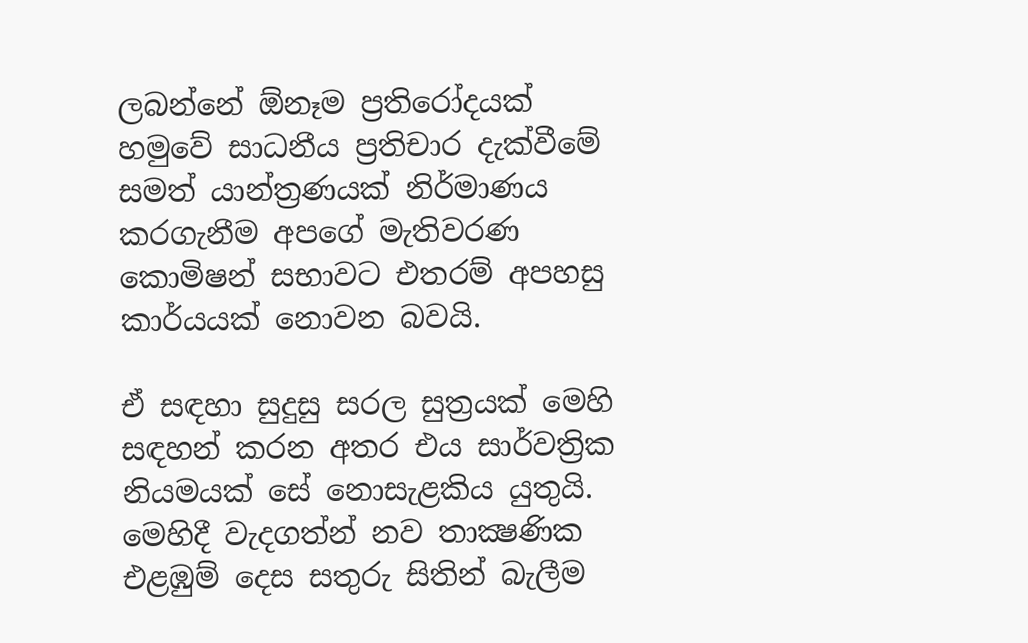ලබන්නේ ඕනෑම ප්‍රතිරෝදයක් හමුවේ සාධනීය ප්‍රතිචාර දැක්වීමේ සමත් යාන්ත්‍රණයක් නිර්මාණය කරගැනීම අපගේ මැතිවරණ කොමිෂන් සභාවට එතරම් අපහසු කාර්යයක් නොවන බවයි.

ඒ සඳහා සුදුසු සරල සුත්‍රයක් මෙහි සඳහන් කරන අතර එය සාර්වත්‍රික නියමයක් සේ නොසැළකිය යුතුයි. මෙහිදී වැදගත්න් නව තාක්‍ෂණික එළඹුම් දෙස සතුරු සිතින් බැලීම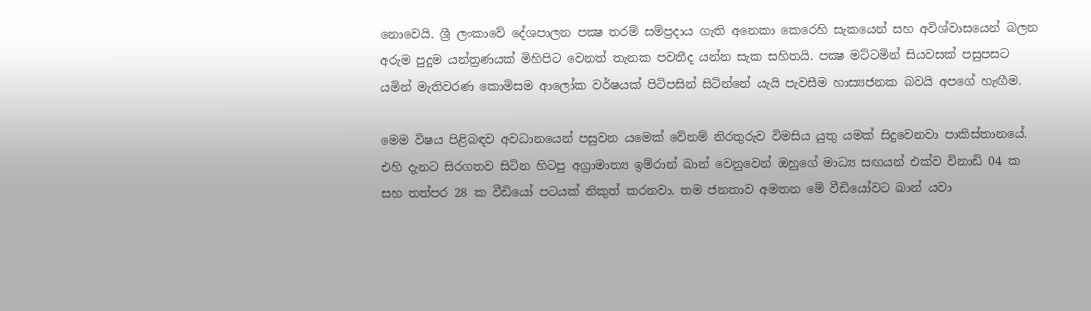නොවෙයි. ශ්‍රී ලංකාවේ දේශපාලන පක්‍ෂ තරම් සම්ප්‍රදාය ගැති අනෙකා කෙරෙහි සැකයෙන් සහ අවිශ්වාසයෙන් බලන අරුම පුදුම යන්ත්‍රණයක් මිහිපිට වෙනත් තැනක පවතීද යන්න සැක සහිතයි. පක්‍ෂ මට්ටමින් සියවසක් පසුපසට යමින් මැතිවරණ කොමිසම ආලෝක වර්ෂයක් පිටිපසින් සිටින්නේ යැයි පැවසීම හාස්‍යජනක බවයි අපගේ හැඟීම.

මෙම විෂය පිළිබඳව අවධානයෙන් පසුවන යමෙක් වේනම් නිරතුරුව විමසිය යුතු යමක් සිදුවෙනවා පාකිස්තානයේ. එහි දැනට සිරගතව සිටින හිටපු අග්‍රාමාත්‍ය ඉම්රාන් ඛාන් වෙනුවෙන් ඔහුගේ මාධ්‍ය සඟයන් එක්ව විනාඩි 04 ක සහ තත්පර 28 ක වීඩියෝ පටයක් නිකුත් කරනවා. තම ජනතාව අමතන මේ වීඩියෝවට ඛාන් යවා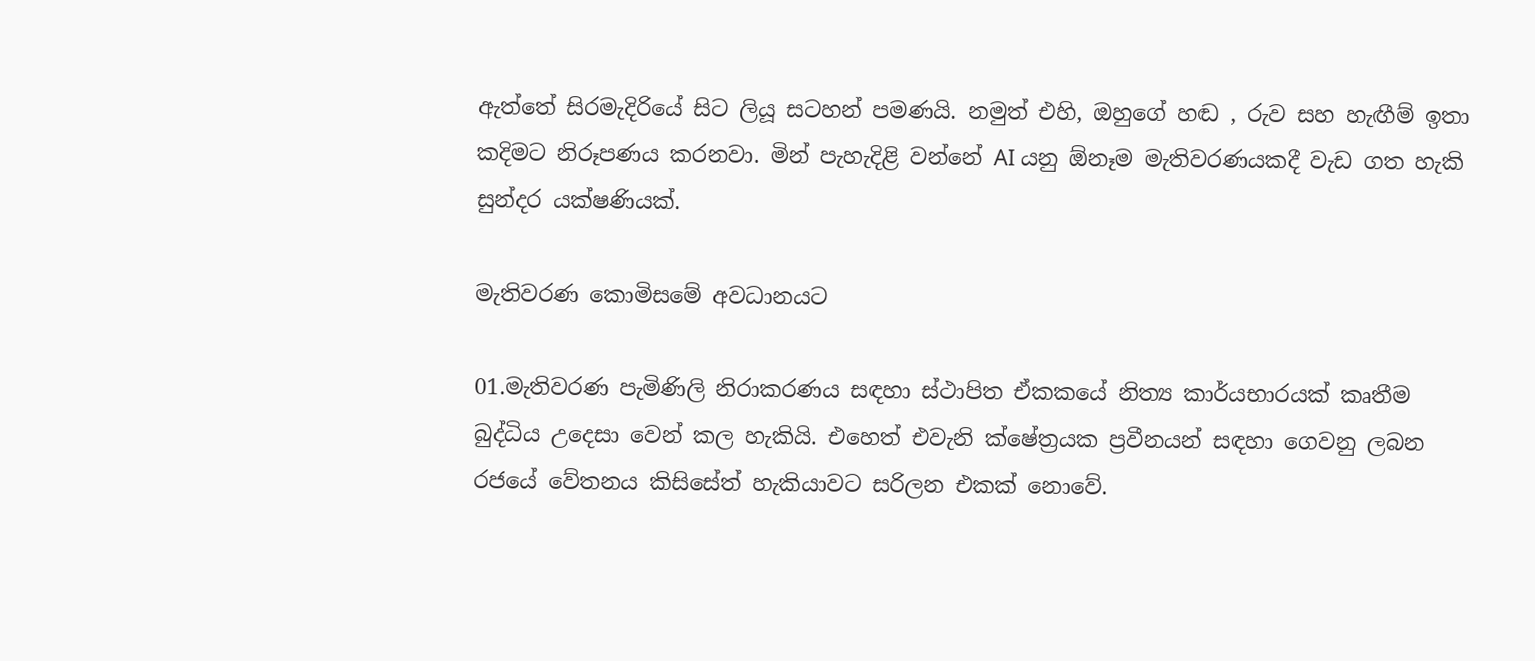ඇත්තේ සිරමැදිරියේ සිට ලියූ සටහන් පමණයි. නමුත් එහි, ඔහුගේ හඬ , රුව සහ හැඟීම් ඉතා කදිමට නිරූපණය කරනවා. මින් පැහැදිළි වන්නේ AI යනු ඕනෑම මැතිවරණයකදී වැඩ ගත හැකි සුන්දර යක්ෂණියක්.

මැතිවරණ කොමිසමේ අවධානයට

01.මැතිවරණ පැමිණිලි නිරාකරණය සඳහා ස්ථාපිත ඒකකයේ නිත්‍ය කාර්යභාරයක් කෘතීම බුද්ධිය උදෙසා වෙන් කල හැකියි. එහෙත් එවැනි ක්ෂේත්‍රයක ප්‍රවීනයන් සඳහා ගෙවනු ලබන රජයේ වේතනය කිසිසේත් හැකියාවට සරිලන එකක් නොවේ.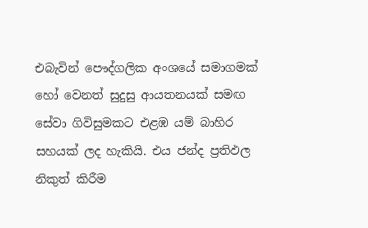එබැවින් පෞද්ගලික අංශයේ සමාගමක් හෝ වෙනත් සුදුසු ආයතනයක් සමඟ සේවා ගිවිසුමකට එළඹ යම් බාහිර සහයක් ලද හැකියි. එය ජන්ද ප්‍රතිඵල නිකුත් කිරීම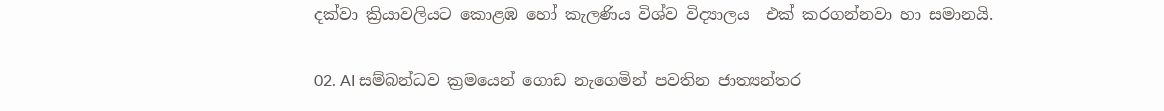දක්වා ක්‍රියාවලියට කොළඹ හෝ කැලණිය විශ්ව විද්‍යාලය  එක් කරගන්නවා හා සමානයි.

02. AI සම්බන්ධව ක්‍රමයෙන් ගොඩ නැගෙමින් පවතින ජාත්‍යන්තර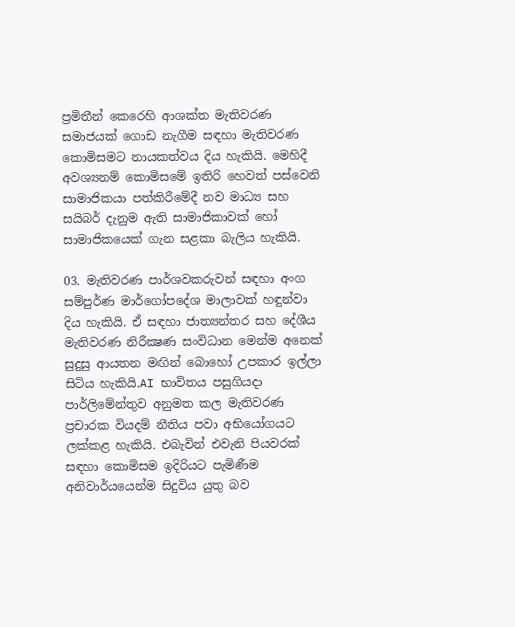ප්‍රමිතීන් කෙරෙහි ආශක්ත මැතිවරණ සමාජයක් ගොඩ නැගීම සඳහා මැතිවරණ කොමිසමට නායකත්වය දිය හැකියි. මෙහිදී අවශ්‍යනම් කොමිසමේ ඉතිරි හෙවත් පස්වෙනි සාමාජිකයා පත්කිරීමේදී නව මාධ්‍ය සහ සයිබර් දැනුම ඇති සාමාජිකාවක් හෝ සාමාජිකයෙක් ගැන සළකා බැලිය හැකියි.

03. මැතිවරණ පාර්ශවකරුවන් සඳහා අංග සම්පුර්ණ මාර්ගෝපදේශ මාලාවක් හඳුන්වා දිය හැකියි. ඒ සඳහා ජාත්‍යන්තර සහ දේශීය මැතිවරණ නිරීක්‍ෂණ සංවිධාන මෙන්ම අනෙක් සුදුසු ආයතන මඟින් බොහෝ උපකාර ඉල්ලා සිටිය හැකියි.AI භාවිතය පසුගියදා පාර්ලිමේන්තුව අනුමත කල මැතිවරණ ප්‍රචාරක වියදම් නීතිය පවා අභියෝගයට ලක්කළ හැකියි. එබැවින් එවැනි පියවරක් සඳහා කොමිසම ඉදිරියට පැමිණීම අනිවාර්යයෙන්ම සිදුවිය යුතු බව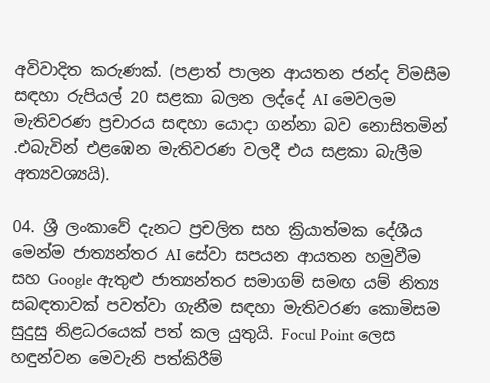අවිවාදිත කරුණක්. (පළාත් පාලන ආයතන ජන්ද විමසීම සඳහා රුපියල් 20 සළකා බලන ලද්දේ AI මෙවලම මැතිවරණ ප්‍රචාරය සඳහා යොදා ගන්නා බව නොසිතමින් .එබැවින් එළඹෙන මැතිවරණ වලදී එය සළකා බැලීම අත්‍යවශ්‍යයි).

04. ශ්‍රී ලංකාවේ දැනට ප්‍රචලිත සහ ක්‍රියාත්මක දේශීය මෙන්ම ජාත්‍යන්තර AI සේවා සපයන ආයතන හමුවීම සහ Google ඇතුළු ජාත්‍යන්තර සමාගම් සමඟ යම් නිත්‍ය සබඳතාවක් පවත්වා ගැනීම සඳහා මැතිවරණ කොමිසම සුදුසු නිළධරයෙක් පත් කල යුතුයි. Focul Point ලෙස හඳුන්වන මෙවැනි පත්කිරීම්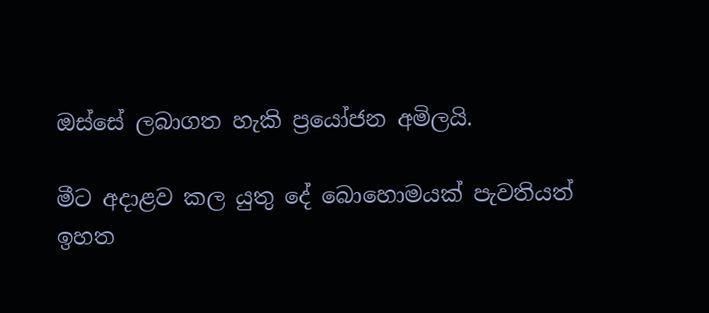ඔස්සේ ලබාගත හැකි ප්‍රයෝජන අමිලයි.

මීට අදාළව කල යුතු දේ බොහොමයක් පැවතියත් ඉහත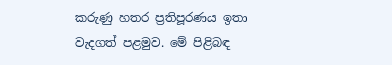කරුණු හතර ප්‍රතිපූරණය ඉතා වැදගත් පළමුව. මේ පිළිබඳ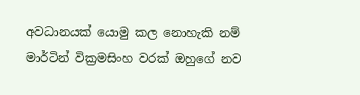අවධානයක් යොමු කල නොහැකි නම් මාර්ටින් වික්‍රමසිංහ වරක් ඔහුගේ නව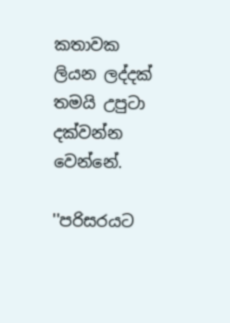කතාවක ලියන ලද්දක් තමයි උපුටා දක්වන්න වෙන්නේ.

''පරිසරයට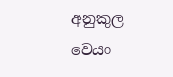අනුකුල වෙයං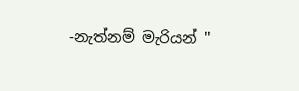-නැත්නම් මැරියන් ''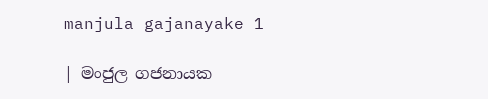manjula gajanayake 1

| මංජුල ගජනායක